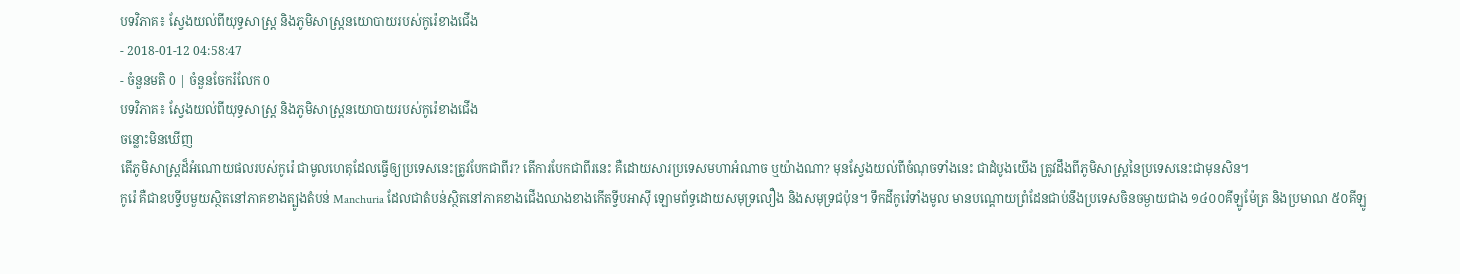បទវិភាគ៖ ស្វែងយល់ពីយុទ្ធសាស្រ្ដ និងភូមិសាស្ត្រនយោបាយរបស់កូរ៉េខាងជើង
- 2018-01-12 04:58:47
- ចំនួនមតិ 0 | ចំនួនចែករំលែក 0
បទវិភាគ៖ ស្វែងយល់ពីយុទ្ធសាស្រ្ដ និងភូមិសាស្ត្រនយោបាយរបស់កូរ៉េខាងជើង
ចន្លោះមិនឃើញ
តើភូមិសាស្រ្ដដ៏អំណោយផលរបស់កូរ៉េ ជាមូលហេតុដែលធ្វើឲ្យប្រទេសនេះត្រូវបែកជាពីរ? តើការបែកជាពីរនេះ គឺដោយសារប្រទេសមហាអំណាច ឬយ៉ាងណា? មុនស្វែងយល់ពីចំណុចទាំងនេះ ជាដំបូងយើង ត្រូវដឹងពីភូមិសាស្រ្ដនៃប្រទេសនេះជាមុនសិន។
កូរ៉េ គឺជាឧបទ្វីបមួយស្ថិតនៅភាគខាងត្បូងតំបន់ Manchuria ដែលជាតំបន់ស្ថិតនៅភាគខាងជើងឈាងខាងកើតទ្វីបអាស៊ី ឡោមព័ទ្ធដោយសមុទ្រលឿង និងសមុទ្រជប៉ុន។ ទឹកដីកូរ៉េទាំងមូល មានបណ្តោយព្រំដែនជាប់នឹងប្រទេសចិនចម្ងាយជាង ១៤០០គីឡូម៉ែត្រ និងប្រមាណ ៥០គីឡូ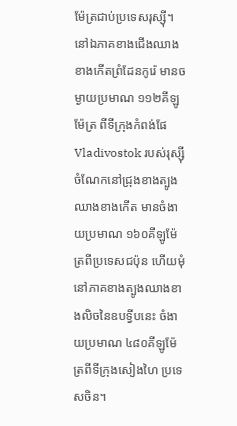ម៉ែត្រជាប់ប្រទេសរុស្ស៊ី។
នៅឯភាគខាងជើងឈាងខាងកើតព្រំដែនកូរ៉េ មានចម្ងាយប្រមាណ ១១២គីឡូម៉ែត្រ ពីទីក្រុងកំពង់ផែ Vladivostok របស់រុស្ស៊ី ចំណែកនៅជ្រុងខាងត្បូងឈាងខាងកើត មានចំងាយប្រមាណ ១៦០គីឡូម៉ែត្រពីប្រទេសជប៉ុន ហើយមុំនៅភាគខាងត្បូងឈាងខាងលិចនៃឧបទ្វីបនេះ ចំងាយប្រមាណ ៤៨០គីឡូម៉ែត្រពីទីក្រុងសៀងហៃ ប្រទេសចិន។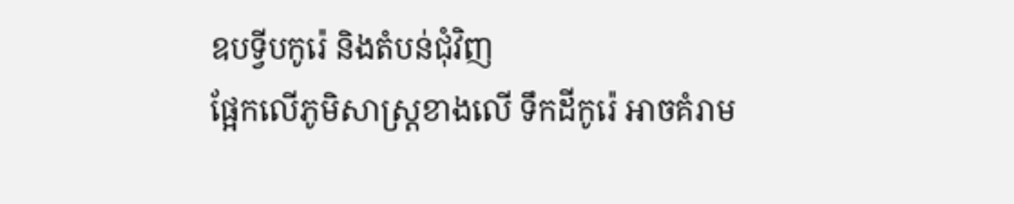ឧបទ្វីបកូរ៉េ និងតំបន់ជុំវិញ
ផ្អែកលើភូមិសាស្ត្រខាងលើ ទឹកដីកូរ៉េ អាចគំរាម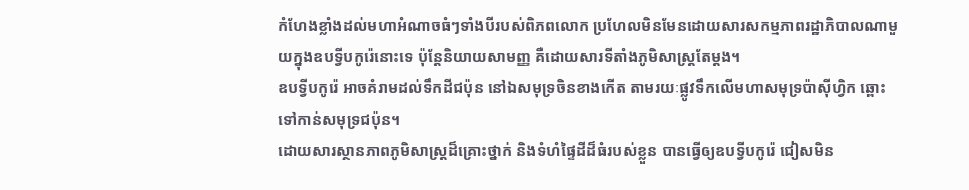កំហែងខ្លាំងដល់មហាអំណាចធំៗទាំងបីរបស់ពិភពលោក ប្រហែលមិនមែនដោយសារសកម្មភាពរដ្ឋាភិបាលណាមួយក្នុងឧបទ្វីបកូរ៉េនោះទេ ប៉ុន្តែនិយាយសាមញ្ញ គឺដោយសារទីតាំងភូមិសាស្ត្រតែម្តង។
ឧបទ្វីបកូរ៉េ អាចគំរាមដល់ទឹកដីជប៉ុន នៅឯសមុទ្រចិនខាងកើត តាមរយៈផ្លូវទឹកលើមហាសមុទ្រប៉ាស៊ីហ្វិក ឆ្ពោះទៅកាន់សមុទ្រជប៉ុន។
ដោយសារស្ថានភាពភូមិសាស្ត្រដ៏គ្រោះថ្នាក់ និងទំហំផ្ទៃដីដ៏ធំរបស់ខ្លួន បានធ្វើឲ្យឧបទ្វីបកូរ៉េ ជៀសមិន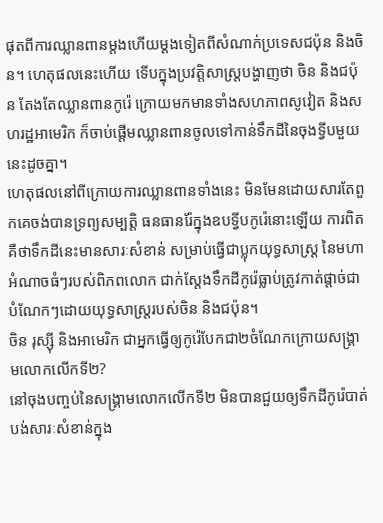ផុតពីការឈ្លានពានម្តងហើយម្តងទៀតពីសំណាក់ប្រទេសជប៉ុន និងចិន។ ហេតុផលនេះហើយ ទើបក្នុងប្រវត្តិសាស្ត្របង្ហាញថា ចិន និងជប៉ុន តែងតែឈ្លានពានកូរ៉េ ក្រោយមកមានទាំងសហភាពសូវៀត និងសហរដ្ឋអាមេរិក ក៏ចាប់ផ្តើមឈ្លានពានចូលទៅកាន់ទឹកដីនៃចុងទ្វីបមួយនេះដូចគ្នា។
ហេតុផលនៅពីក្រោយការឈ្លានពានទាំងនេះ មិនមែនដោយសារតែពួកគេចង់បានទ្រព្យសម្បត្តិ ធនធានរ៉ែក្នុងឧបទ្វីបកូរ៉េនោះឡើយ ការពិតគឺថាទឹកដីនេះមានសារៈសំខាន់ សម្រាប់ធ្វើជាប្លុកយុទ្ធសាស្ត្រ នៃមហាអំណាចធំៗរបស់ពិភពលោក ជាក់ស្តែងទឹកដីកូរ៉េធ្លាប់ត្រូវកាត់ផ្តាច់ជាបំណែកៗដោយយុទ្ធសាស្ត្ររបស់ចិន និងជប៉ុន។
ចិន រុស្ស៊ី និងអាមេរិក ជាអ្នកធ្វើឲ្យកូរ៉េបែកជា២ចំណែកក្រោយសង្គ្រាមលោកលើកទី២?
នៅចុងបញ្ចប់នៃសង្គ្រាមលោកលើកទី២ មិនបានជួយឲ្យទឹកដីកូរ៉េបាត់បង់សារៈសំខាន់ក្នុង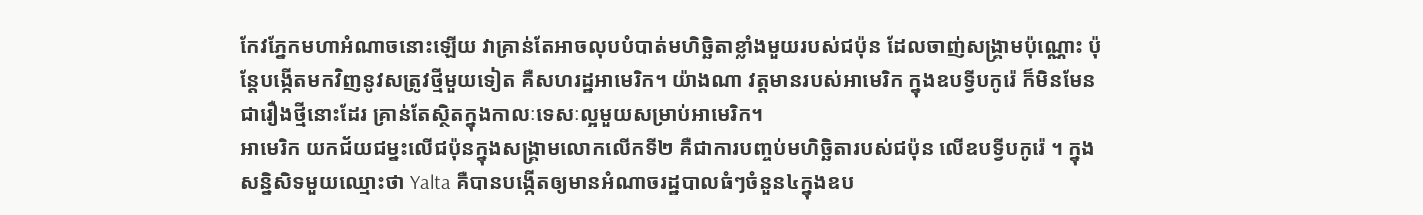កែវភ្នែកមហាអំណាចនោះឡើយ វាគ្រាន់តែអាចលុបបំបាត់មហិច្ឆិតាខ្លាំងមួយរបស់ជប៉ុន ដែលចាញ់សង្គ្រាមប៉ុណ្ណោះ ប៉ុន្តែបង្កើតមកវិញនូវសត្រូវថ្មីមួយទៀត គឺសហរដ្ឋអាមេរិក។ យ៉ាងណា វត្តមានរបស់អាមេរិក ក្នុងឧបទ្វីបកូរ៉េ ក៏មិនមែនជារឿងថ្មីនោះដែរ គ្រាន់តែស្ថិតក្នុងកាលៈទេសៈល្អមួយសម្រាប់អាមេរិក។
អាមេរិក យកជ័យជម្នះលើជប៉ុនក្នុងសង្គ្រាមលោកលើកទី២ គឺជាការបញ្ចប់មហិច្ឆិតារបស់ជប៉ុន លើឧបទ្វីបកូរ៉េ ។ ក្នុងសន្និសិទមួយឈ្មោះថា Yalta គឺបានបង្កើតឲ្យមានអំណាចរដ្ឋបាលធំៗចំនួន៤ក្នុងឧប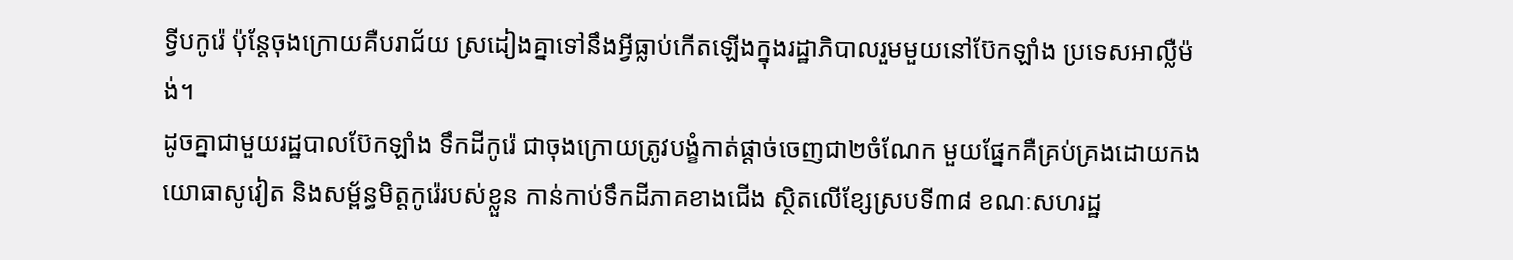ទ្វីបកូរ៉េ ប៉ុន្តែចុងក្រោយគឺបរាជ័យ ស្រដៀងគ្នាទៅនឹងអ្វីធ្លាប់កើតឡើងក្នុងរដ្ឋាភិបាលរួមមួយនៅប៊ែកឡាំង ប្រទេសអាល្លឺម៉ង់។
ដូចគ្នាជាមួយរដ្ឋបាលប៊ែកឡាំង ទឹកដីកូរ៉េ ជាចុងក្រោយត្រូវបង្ខំកាត់ផ្តាច់ចេញជា២ចំណែក មួយផ្នែកគឺគ្រប់គ្រងដោយកងយោធាសូវៀត និងសម្ព័ន្ធមិត្តកូរ៉េរបស់ខ្លួន កាន់កាប់ទឹកដីភាគខាងជើង ស្ថិតលើខ្សែស្របទី៣៨ ខណៈសហរដ្ឋ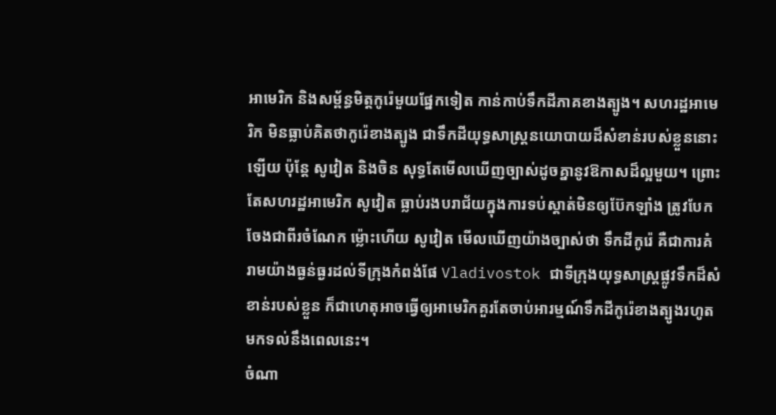អាមេរិក និងសម្ព័ន្ធមិត្តកូរ៉េមួយផ្នែកទៀត កាន់កាប់ទឹកដីភាគខាងត្បូង។ សហរដ្ឋអាមេរិក មិនធ្លាប់គិតថាកូរ៉េខាងត្បូង ជាទឹកដីយុទ្ធសាស្ត្រនយោបាយដ៏សំខាន់របស់ខ្លួននោះឡើយ ប៉ុន្តែ សូវៀត និងចិន សុទ្ធតែមើលឃើញច្បាស់ដូចគ្នានូវឱកាសដ៏ល្អមួយ។ ព្រោះតែសហរដ្ឋអាមេរិក សូវៀត ធ្លាប់រងបរាជ័យក្នុងការទប់ស្តាត់មិនឲ្យប៊ែកឡាំង ត្រូវបែកចែងជាពីរចំណែក ម៉្លោះហើយ សូវៀត មើលឃើញយ៉ាងច្បាស់ថា ទឹកដីកូរ៉េ គឺជាការគំរាមយ៉ាងធ្ងន់ធ្ងរដល់ទីក្រុងកំពង់ផែ Vladivostok ជាទីក្រុងយុទ្ធសាស្ត្រផ្លូវទឹកដ៏សំខាន់របស់ខ្លួន ក៏ជាហេតុអាចធ្វើឲ្យអាមេរិកគួរតែចាប់អារម្មណ៍ទឹកដីកូរ៉េខាងត្បូងរហូតមកទល់នឹងពេលនេះ។
ចំណា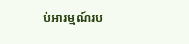ប់អារម្មណ៍រប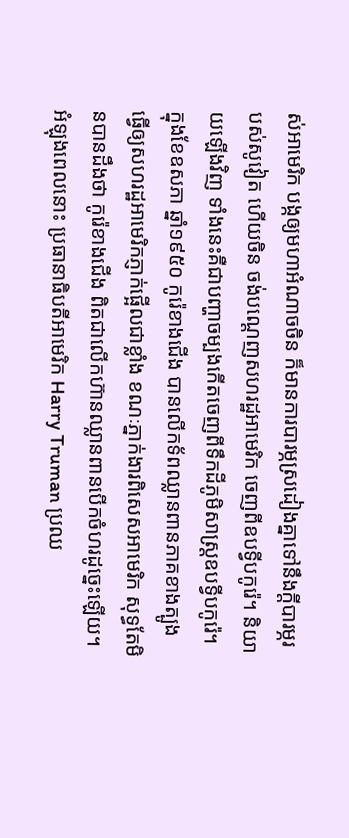ស់អាមេរិក បង្កឲ្យមហាអំណាចចិន ក៏មានការបារម្ភស្រដៀងគ្នាទៅនឹងក្តីបារម្ភរបស់សូវៀត ហើយចិន ចង់បណ្តេញសហរដ្ឋអាមេរិក ចេញពីឧបទ្វីបកូរ៉េ។ និយាយឡើងវិញ ទាំងនេះគឺជាបញ្ហាចម្បងកើតចេញពីទឹកដីភូមិសាស្ត្រឧបទ្វីបកូរ៉េ។
ក្នុងខែឧសភា ឆ្នាំ១៩៥០ កូរ៉េខាងជើង បានលើកទ័ពឈ្លានពានភាគខាងត្បូង ធ្វើឲ្យសហរដ្ឋអាមេរិកភ្ញាក់ផ្អើលជាខ្លាំង ខណៈភ្នាក់ងារពិសេសអាមេរិក សុទ្ធតែមិនបានដឹងថា កូរ៉េខាងជើង ពិតជាលើកហ៊ានឈ្លានពានបើកចំហរដូច្នេះឡើយ។
អំឡុងពេលនោះ ប្រធានាធិបតីអាមេរិក Harry Truman ប្រឈ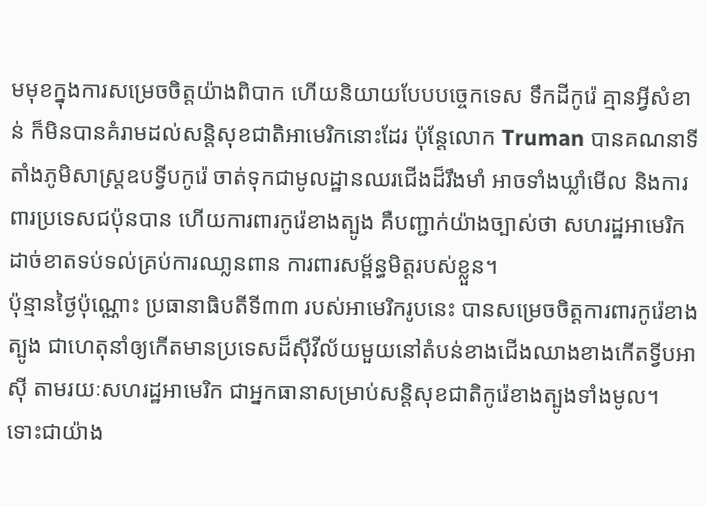មមុខក្នុងការសម្រេចចិត្តយ៉ាងពិបាក ហើយនិយាយបែបបច្ចេកទេស ទឹកដីកូរ៉េ គ្មានអ្វីសំខាន់ ក៏មិនបានគំរាមដល់សន្តិសុខជាតិអាមេរិកនោះដែរ ប៉ុន្តែលោក Truman បានគណនាទីតាំងភូមិសាស្ត្រឧបទ្វីបកូរ៉េ ចាត់ទុកជាមូលដ្ឋានឈរជើងដ៏រឹងមាំ អាចទាំងឃ្លាំមើល និងការពារប្រទេសជប៉ុនបាន ហើយការពារកូរ៉េខាងត្បូង គឺបញ្ជាក់យ៉ាងច្បាស់ថា សហរដ្ឋអាមេរិក ដាច់ខាតទប់ទល់គ្រប់ការឈា្លនពាន ការពារសម្ព័ន្ធមិត្តរបស់ខ្លួន។
ប៉ុន្មានថ្ងៃប៉ុណ្ណោះ ប្រធានាធិបតីទី៣៣ របស់អាមេរិករូបនេះ បានសម្រេចចិត្តការពារកូរ៉េខាងត្បូង ជាហេតុនាំឲ្យកើតមានប្រទេសដ៏ស៊ីវីល័យមួយនៅតំបន់ខាងជើងឈាងខាងកើតទ្វីបអាស៊ី តាមរយៈសហរដ្ឋអាមេរិក ជាអ្នកធានាសម្រាប់សន្តិសុខជាតិកូរ៉េខាងត្បូងទាំងមូល។
ទោះជាយ៉ាង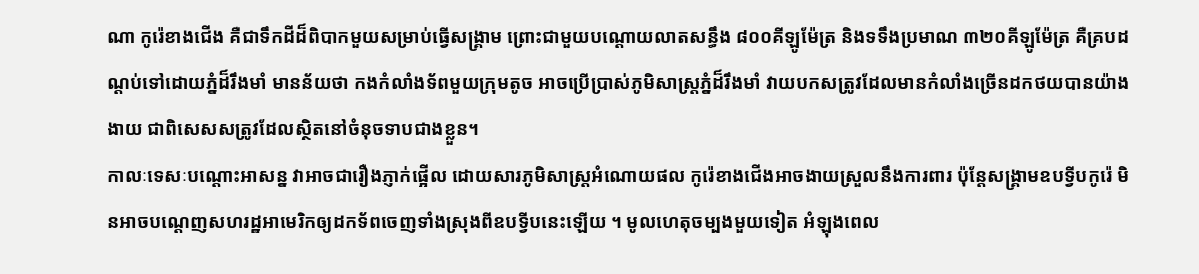ណា កូរ៉េខាងជើង គឺជាទឹកដីដ៏ពិបាកមួយសម្រាប់ធ្វើសង្គ្រាម ព្រោះជាមួយបណ្តោយលាតសន្ធឹង ៨០០គីឡូម៉ែត្រ និងទទឹងប្រមាណ ៣២០គីឡូម៉ែត្រ គឺគ្របដណ្តប់ទៅដោយភ្នំដ៏រឹងមាំ មានន័យថា កងកំលាំងទ័ពមួយក្រុមតូច អាចប្រើប្រាស់ភូមិសាស្ត្រភ្នំដ៏រឹងមាំ វាយបកសត្រូវដែលមានកំលាំងច្រើនដកថយបានយ៉ាងងាយ ជាពិសេសសត្រូវដែលស្ថិតនៅចំនុចទាបជាងខ្លួន។
កាលៈទេសៈបណ្តោះអាសន្ន វាអាចជារឿងភ្ញាក់ផ្អើល ដោយសារភូមិសាស្ត្រអំណោយផល កូរ៉េខាងជើងអាចងាយស្រួលនឹងការពារ ប៉ុន្តែសង្គ្រាមឧបទ្វីបកូរ៉េ មិនអាចបណ្តេញសហរដ្ឋអាមេរិកឲ្យដកទ័ពចេញទាំងស្រុងពីឧបទ្វីបនេះឡើយ ។ មូលហេតុចម្បងមួយទៀត អំឡុងពេល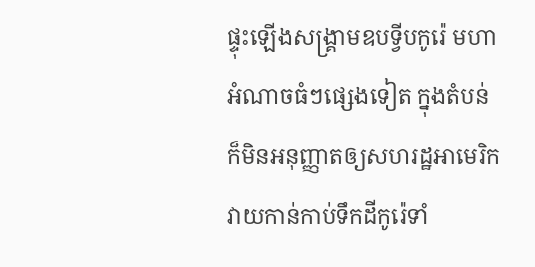ផ្ទុះឡើងសង្គ្រាមឧបទ្វីបកូរ៉េ មហាអំណាចធំៗផ្សេងទៀត ក្នុងតំបន់ ក៏មិនអនុញ្ញាតឲ្យសហរដ្ឋអាមេរិក វាយកាន់កាប់ទឹកដីកូរ៉េទាំ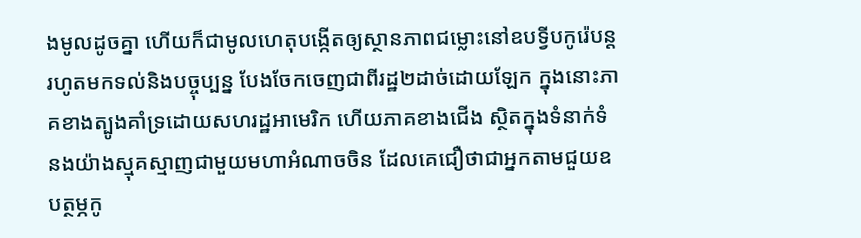ងមូលដូចគ្នា ហើយក៏ជាមូលហេតុបង្កើតឲ្យស្ថានភាពជម្លោះនៅឧបទ្វីបកូរ៉េបន្តរហូតមកទល់និងបច្ចុប្បន្ន បែងចែកចេញជាពីរដ្ឋ២ដាច់ដោយឡែក ក្នុងនោះភាគខាងត្បូងគាំទ្រដោយសហរដ្ឋអាមេរិក ហើយភាគខាងជើង ស្ថិតក្នុងទំនាក់ទំនងយ៉ាងស្មុគស្មាញជាមួយមហាអំណាចចិន ដែលគេជឿថាជាអ្នកតាមជួយឧបត្ថម្ភកូ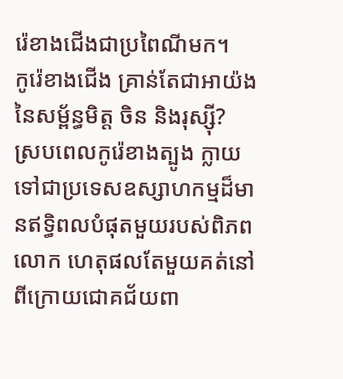រ៉េខាងជើងជាប្រពៃណីមក។
កូរ៉េខាងជើង គ្រាន់តែជាអាយ៉ង នៃសម្ព័ន្ធមិត្ត ចិន និងរុស្ស៊ី?
ស្របពេលកូរ៉េខាងត្បូង ក្លាយទៅជាប្រទេសឧស្សាហកម្មដ៏មានឥទ្ធិពលបំផុតមួយរបស់ពិភពលោក ហេតុផលតែមួយគត់នៅពីក្រោយជោគជ័យពា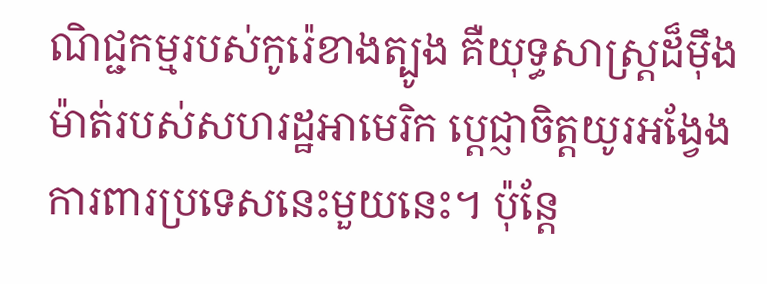ណិជ្ជកម្មរបស់កូរ៉េខាងត្បូង គឺយុទ្ធសាស្ត្រដ៏ម៉ឹងម៉ាត់របស់សហរដ្ឋអាមេរិក ប្តេជ្ញាចិត្តយូរអង្វែងការពារប្រទេសនេះមួយនេះ។ ប៉ុន្តែ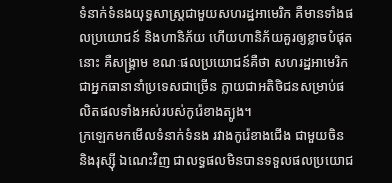ទំនាក់ទំនងយុទ្ធសាស្ត្រជាមួយសហរដ្ឋអាមេរិក គឺមានទាំងផលប្រយោជន៍ និងហានិភ័យ ហើយហានិភ័យគួរឲ្យខ្លាចបំផុតនោះ គឺសង្គ្រាម ខណៈផលប្រយោជន៍គឺថា សហរដ្ឋអាមេរិកជាអ្នកធានានាំប្រទេសជាច្រើន ក្លាយជាអតិថិជនសម្រាប់ផលិតផលទាំងអស់របស់កូរ៉េខាងត្បូង។
ក្រឡេកមកមើលទំនាក់ទំនង រវាងកូរ៉េខាងជើង ជាមួយចិន និងរុស្ស៊ី ឯណេះវិញ ជាលទ្ធផលមិនបានទទួលផលប្រយោជ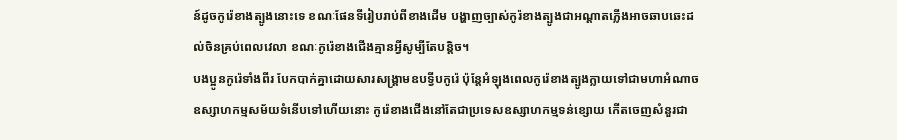ន៍ដូចកូរ៉េខាងត្បូងនោះទេ ខណៈផែនទីរៀបរាប់ពីខាងដើម បង្ហាញច្បាស់កូរ៉ខាងត្បូងជាអណ្តាតភ្លើងអាចឆាបឆេះដល់ចិនគ្រប់ពេលវេលា ខណៈកូរ៉េខាងជើងគ្មានអ្វីសូម្បីតែបន្តិច។
បងប្អូនកូរ៉េទាំងពីរ បែកបាក់គ្នាដោយសារសង្គ្រាមឧបទ្វីបកូរ៉េ ប៉ុន្តែអំឡុងពេលកូរ៉េខាងត្បូងក្លាយទៅជាមហាអំណាចឧស្សាហកម្មសម័យទំនើបទៅហើយនោះ កូរ៉េខាងជើងនៅតែជាប្រទេសឧស្សាហកម្មទន់ខ្សោយ កើតចេញសំនួរជា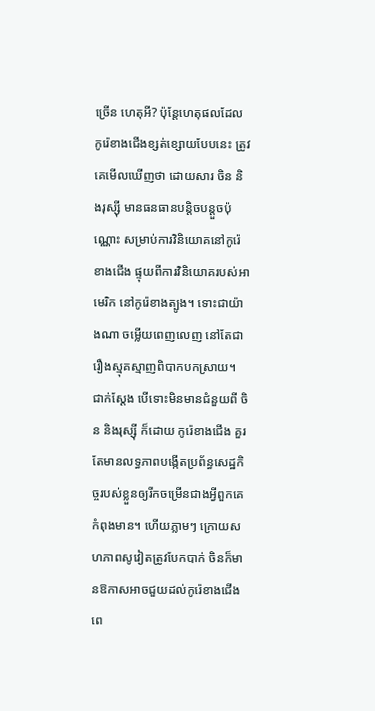ច្រើន ហេតុអី? ប៉ុន្តែហេតុផលដែលកូរ៉េខាងជើងខ្សត់ខ្សោយបែបនេះ ត្រូវគេមើលឃើញថា ដោយសារ ចិន និងរុស្ស៊ី មានធនធានបន្តិចបន្តួចប៉ុណ្ណោះ សម្រាប់ការវិនិយោគនៅកូរ៉េខាងជើង ផ្ទុយពីការវិនិយោគរបស់អាមេរិក នៅកូរ៉េខាងត្បូង។ ទោះជាយ៉ាងណា ចម្លើយពេញលេញ នៅតែជារឿងស្មុគស្មាញពិបាកបកស្រាយ។
ជាក់ស្តែង បើទោះមិនមានជំនួយពី ចិន និងរុស្ស៊ី ក៏ដោយ កូរ៉េខាងជើង គួរតែមានលទ្ធភាពបង្កើតប្រព័ន្ធសេដ្ឋកិច្ចរបស់ខ្លួនឲ្យរីកចម្រើនជាងអ្វីពួកគេកំពុងមាន។ ហើយភ្លាមៗ ក្រោយសហភាពសូវៀតត្រូវបែកបាក់ ចិនក៏មានឱកាសអាចជួយដល់កូរ៉េខាងជើងពេ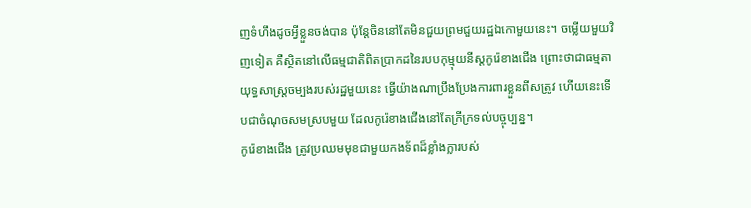ញទំហឹងដូចអ្វីខ្លួនចង់បាន ប៉ុន្តែចិននៅតែមិនជួយព្រមជួយរដ្ឋឯកោមួយនេះ។ ចម្លើយមួយវិញទៀត គឺស្ថិតនៅលើធម្មជាតិពិតប្រាកដនៃរបបកុម្មុយនីស្តកូរ៉េខាងជើង ព្រោះថាជាធម្មតាយុទ្ធសាស្រ្តចម្បងរបស់រដ្ឋមួយនេះ ធ្វើយ៉ាងណាប្រឹងប្រែងការពារខ្លួនពីសត្រូវ ហើយនេះទើបជាចំណុចសមស្របមួយ ដែលកូរ៉េខាងជើងនៅតែក្រីក្រទល់បច្ចុប្បន្ន។
កូរ៉េខាងជើង ត្រូវប្រឈមមុខជាមួយកងទ័ពដ៏ខ្លាំងក្លារបស់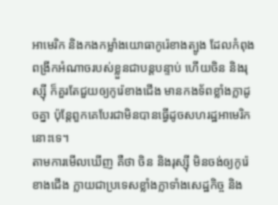អាមេរិក និងកងកម្លាំងយោធាកូរ៉េខាងត្បូង ដែលកំពុងពង្រីកអំណាចរបស់ខ្លួនជាបន្តបន្ទាប់ ហើយចិន និងរុស្ស៊ី ក៏គួរតែជួយឲ្យកូរ៉េខាងជើង មានកងទ័ពខ្លាំងក្លាដូចគ្នា ប៉ុន្តែពួកគេបែរជាមិនបានធ្វើដូចសហរដ្ឋអាមេរិកនោះទេ។
តាមការមើលឃើញ គឺថា ចិន និងរុស្ស៊ី មិនចង់ឲ្យកូរ៉េខាងជើង ក្លាយជាប្រទេសខ្លាំងក្លាទាំងសេដ្ឋកិច្ច និង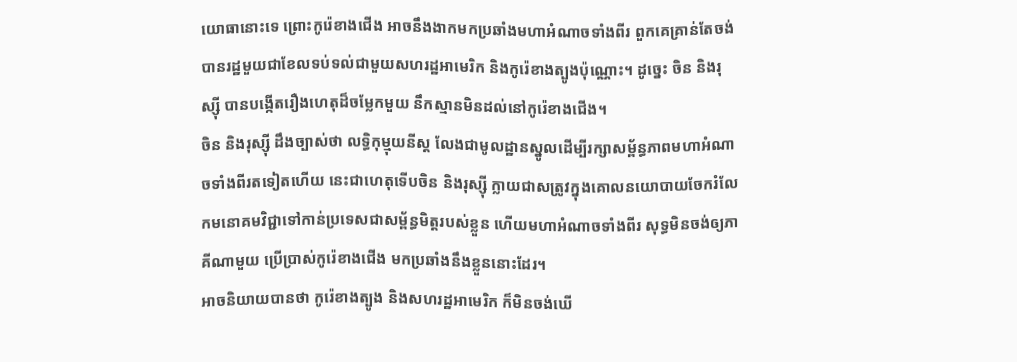យោធានោះទេ ព្រោះកូរ៉េខាងជើង អាចនឹងងាកមកប្រឆាំងមហាអំណាចទាំងពីរ ពួកគេគ្រាន់តែចង់បានរដ្ឋមួយជាខែលទប់ទល់ជាមួយសហរដ្ឋអាមេរិក និងកូរ៉េខាងត្បូងប៉ុណ្ណោះ។ ដូច្នេះ ចិន និងរុស្ស៊ី បានបង្កើតរឿងហេតុដ៏ចម្លែកមួយ នឹកស្មានមិនដល់នៅកូរ៉េខាងជើង។
ចិន និងរុស្ស៊ី ដឹងច្បាស់ថា លទ្ធិកុម្មុយនីស្ត លែងជាមូលដ្ឋានស្នូលដើម្បីរក្សាសម្ព័ន្ធភាពមហាអំណាចទាំងពីរតទៀតហើយ នេះជាហេតុទើបចិន និងរុស្ស៊ី ក្លាយជាសត្រូវក្នុងគោលនយោបាយចែករំលែកមនោគមវិជ្ជាទៅកាន់ប្រទេសជាសម្ព័ន្ធមិត្តរបស់ខ្លួន ហើយមហាអំណាចទាំងពីរ សុទ្ធមិនចង់ឲ្យភាគីណាមួយ ប្រើប្រាស់កូរ៉េខាងជើង មកប្រឆាំងនឹងខ្លួននោះដែរ។
អាចនិយាយបានថា កូរ៉េខាងត្បូង និងសហរដ្ឋអាមេរិក ក៏មិនចង់ឃើ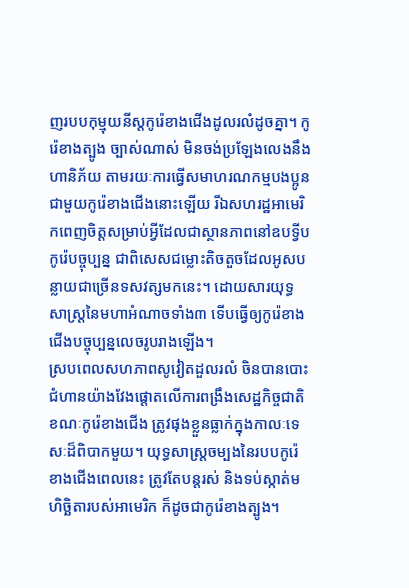ញរបបកុម្មុយនីស្តកូរ៉េខាងជើងដូលរលំដូចគ្នា។ កូរ៉េខាងត្បូង ច្បាស់ណាស់ មិនចង់ប្រឡែងលេងនឹងហានិភ័យ តាមរយៈការធ្វើសមាហរណកម្មបងប្អូនជាមួយកូរ៉េខាងជើងនោះឡើយ រីឯសហរដ្ឋអាមេរិកពេញចិត្តសម្រាប់អ្វីដែលជាស្ថានភាពនៅឧបទ្វីបកូរ៉េបច្ចុប្បន្ន ជាពិសេសជម្លោះតិចតួចដែលអូសបន្លាយជាច្រើនទសវត្សមកនេះ។ ដោយសារយុទ្ធសាស្ត្រនៃមហាអំណាចទាំង៣ ទើបធ្វើឲ្យកូរ៉េខាងជើងបច្ចុប្បន្នលេចរូបរាងឡើង។
ស្របពេលសហភាពសូវៀតដួលរលំ ចិនបានបោះជំហានយ៉ាងវែងផ្តោតលើការពង្រឹងសេដ្ឋកិច្ចជាតិ ខណៈកូរ៉េខាងជើង ត្រូវផុងខ្លួនធ្លាក់ក្នុងកាលៈទេសៈដ៏ពិបាកមួយ។ យុទ្ធសាស្ត្រចម្បងនៃរបបកូរ៉េខាងជើងពេលនេះ ត្រូវតែបន្តរស់ និងទប់ស្កាត់មហិច្ឆិតារបស់អាមេរិក ក៏ដូចជាកូរ៉េខាងត្បូង។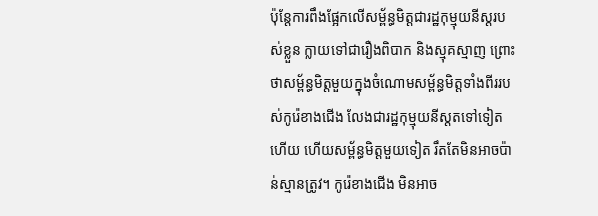ប៉ុន្តែការពឹងផ្អែកលើសម្ព័ន្ធមិត្តជារដ្ឋកុម្មុយនីស្តរបស់ខ្លួន ក្លាយទៅជារឿងពិបាក និងស្មុគស្មាញ ព្រោះថាសម្ព័ន្ធមិត្តមួយក្នុងចំណោមសម្ព័ន្ធមិត្តទាំងពីររបស់កូរ៉េខាងជើង លែងជារដ្ឋកុម្មុយនីស្តតទៅទៀតហើយ ហើយសម្ព័ន្ធមិត្តមួយទៀត រឹតតែមិនអាចប៉ាន់ស្មានត្រូវ។ កូរ៉េខាងជើង មិនអាច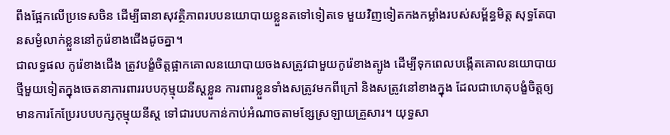ពឹងផ្អែកលើប្រទេសចិន ដើម្បីធានាសុវត្ថិភាពរបបនយោបាយខ្លួនតទៅទៀតទេ មួយវិញទៀតកងកម្លាំងរបស់សម្ព័ន្ធមិត្ត សុទ្ធតែបានសម្ងំលាក់ខ្លួននៅកូរ៉េខាងជើងដូចគ្នា។
ជាលទ្ធផល កូរ៉េខាងជើង ត្រូវបង្ខំចិត្តផ្អាកគោលនយោបាយចងសត្រូវជាមួយកូរ៉េខាងត្បូង ដើម្បីទុកពេលបង្កើតគោលនយោបាយថ្មីមួយទៀតក្នុងចេតនាការពាររបបកុម្មុយនីស្តខ្លួន ការពារខ្លួនទាំងសត្រូវមកពីក្រៅ និងសត្រូវនៅខាងក្នុង ដែលជាហេតុបង្ខំចិត្តឲ្យមានការកែប្រែរបបបក្សកុម្មុយនីស្ត ទៅជារបបកាន់កាប់អំណាចតាមខ្សែស្រឡាយគ្រួសារ។ យុទ្ធសា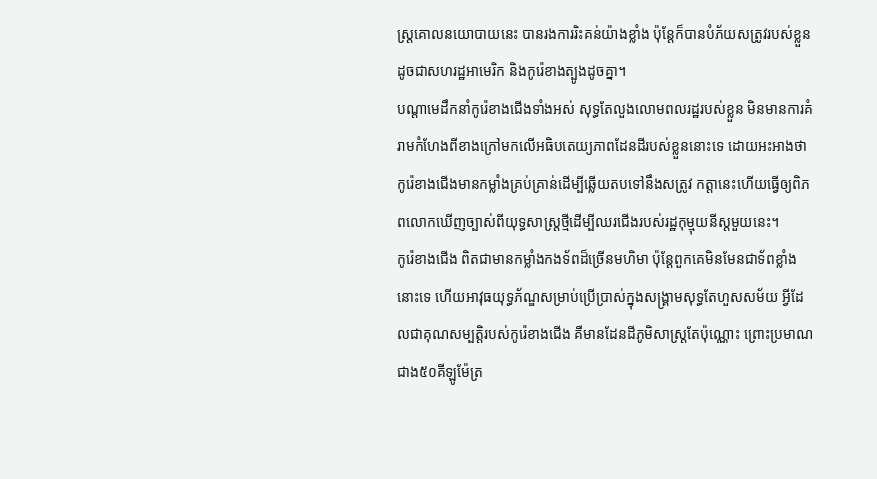ស្ត្រគោលនយោបាយនេះ បានរងការរិះគន់យ៉ាងខ្លាំង ប៉ុន្តែក៏បានបំភ័យសត្រូវរបស់ខ្លួន ដូចជាសហរដ្ឋអាមេរិក និងកូរ៉េខាងត្បូងដូចគ្នា។
បណ្តាមេដឹកនាំកូរ៉េខាងជើងទាំងអស់ សុទ្ធតែលួងលោមពលរដ្ឋរបស់ខ្លួន មិនមានការគំរាមកំហែងពីខាងក្រៅមកលើអធិបតេយ្យភាពដែនដីរបស់ខ្លួននោះទេ ដោយអះអាងថា កូរ៉េខាងជើងមានកម្លាំងគ្រប់គ្រាន់ដើម្បីឆ្លើយតបទៅនឹងសត្រូវ កត្តានេះហើយធ្វើឲ្យពិភពលោកឃើញច្បាស់ពីយុទ្ធសាស្ត្រថ្មីដើម្បីឈរជើងរបស់រដ្ឋកុម្មុយនីស្តមួយនេះ។
កូរ៉េខាងជើង ពិតជាមានកម្លាំងកងទ័ពដ៏ច្រើនមហិមា ប៉ុន្តែពួកគេមិនមែនជាទ័ពខ្លាំងនោះទេ ហើយអាវុធយុទ្ធភ័ណ្ឌសម្រាប់ប្រើប្រាស់ក្នុងសង្គ្រាមសុទ្ធតែហួសសម័យ អ្វីដែលជាគុណសម្បត្តិរបស់កូរ៉េខាងជើង គឺមានដែនដីភូមិសាស្ត្រតែប៉ុណ្ណោះ ព្រោះប្រមាណជាង៥០គីឡូម៉ែត្រ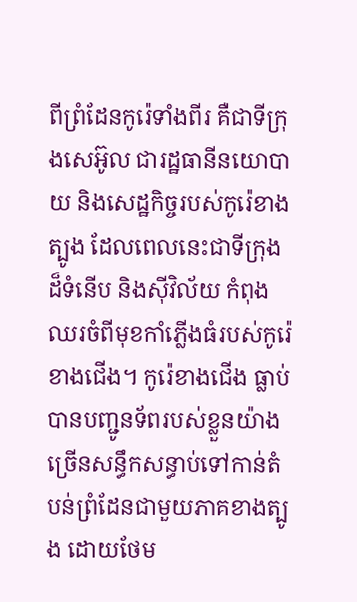ពីព្រំដែនកូរ៉េទាំងពីរ គឺជាទីក្រុងសេអ៊ូល ជារដ្ឋធានីនយោបាយ និងសេដ្ឋកិច្ចរបស់កូរ៉េខាងត្បូង ដែលពេលនេះជាទីក្រុងដ៏ទំនើប និងស៊ីវិល័យ កំពុងឈរចំពីមុខកាំភ្លើងធំរបស់កូរ៉េខាងជើង។ កូរ៉េខាងជើង ធ្លាប់បានបញ្ជូនទ័ពរបស់ខ្លួនយ៉ាងច្រើនសន្ធឹកសន្ធាប់ទៅកាន់តំបន់ព្រំដែនជាមួយភាគខាងត្បូង ដោយថែម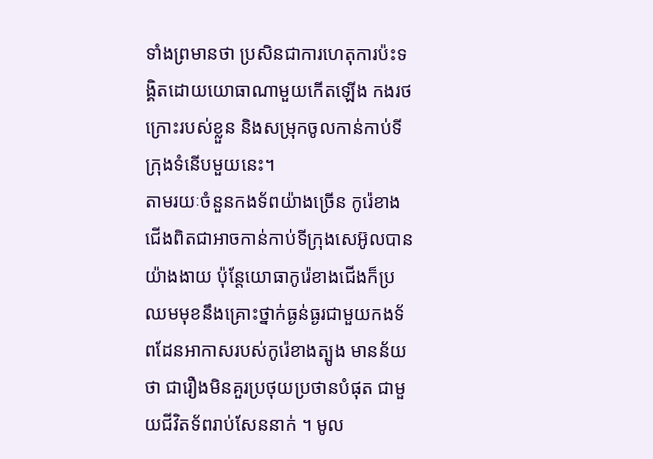ទាំងព្រមានថា ប្រសិនជាការហេតុការប៉ះទង្គិតដោយយោធាណាមួយកើតឡើង កងរថក្រោះរបស់ខ្លួន និងសម្រុកចូលកាន់កាប់ទីក្រុងទំនើបមួយនេះ។
តាមរយៈចំនួនកងទ័ពយ៉ាងច្រើន កូរ៉េខាងជើងពិតជាអាចកាន់កាប់ទីក្រុងសេអ៊ូលបានយ៉ាងងាយ ប៉ុន្តែយោធាកូរ៉េខាងជើងក៏ប្រឈមមុខនឹងគ្រោះថ្នាក់ធ្ងន់ធ្ងរជាមួយកងទ័ពដែនអាកាសរបស់កូរ៉េខាងត្បូង មានន័យថា ជារឿងមិនគួរប្រថុយប្រថានបំផុត ជាមួយជីវិតទ័ពរាប់សែននាក់ ។ មូល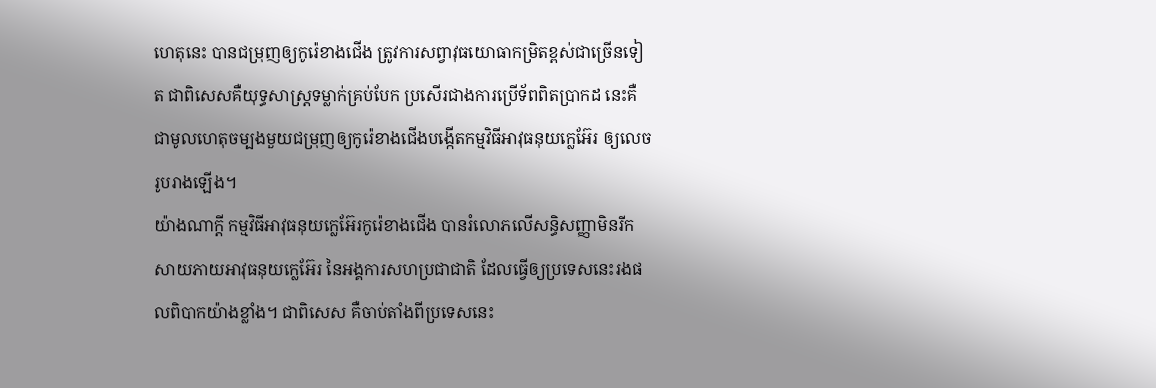ហេតុនេះ បានជម្រុញឲ្យកូរ៉េខាងជើង ត្រូវការសព្វាវុធយោធាកម្រិតខ្ពស់ជាច្រើនទៀត ជាពិសេសគឺយុទ្ធសាស្ត្រទម្លាក់គ្រប់បែក ប្រសើរជាងការប្រើទ័ពពិតប្រាកដ នេះគឺជាមូលហេតុចម្បងមួយជម្រុញឲ្យកូរ៉េខាងជើងបង្កើតកម្មវិធីអាវុធនុយក្លេអ៊ែរ ឲ្យលេចរូបរាងឡើង។
យ៉ាងណាក្ដី កម្មវិធីអាវុធនុយក្លេអ៊ែរកូរ៉េខាងជើង បានរំលោភលើសន្ធិសញ្ញាមិនរីកសាយភាយអាវុធនុយក្លេអ៊ែរ នៃអង្គការសហប្រជាជាតិ ដែលធ្វើឲ្យប្រទេសនេះរងផលពិបាកយ៉ាងខ្លាំង។ ជាពិសេស គឺចាប់តាំងពីប្រទេសនេះ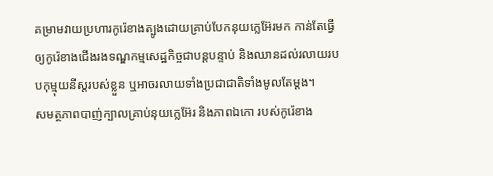គម្រាមវាយប្រហារកូរ៉េខាងត្បូងដោយគ្រាប់បែកនុយក្លេអ៊ែរមក កាន់តែធ្វើឲ្យកូរ៉េខាងជើងរងទណ្ឌកម្មសេដ្ឋកិច្ចជាបន្តបន្ទាប់ និងឈានដល់រលាយរបបកុម្មុយនីស្តរបស់ខ្លួន ឬអាចរលាយទាំងប្រជាជាតិទាំងមូលតែម្តង។
សមត្ថភាពបាញ់ក្បាលគ្រាប់នុយក្លេអ៊ែរ និងភាពឯកោ របស់កូរ៉េខាង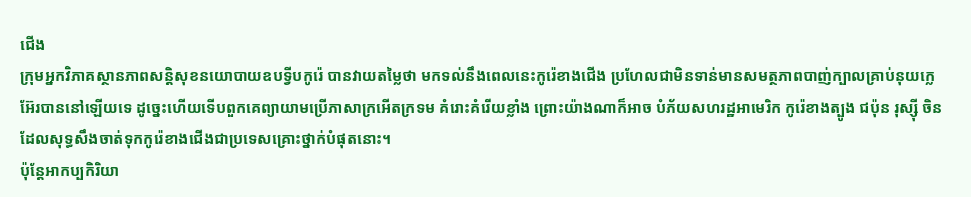ជើង
ក្រុមអ្នកវិភាគស្ថានភាពសន្តិសុខនយោបាយឧបទ្វីបកូរ៉េ បានវាយតម្លៃថា មកទល់នឹងពេលនេះកូរ៉េខាងជើង ប្រហែលជាមិនទាន់មានសមត្ថភាពបាញ់ក្បាលគ្រាប់នុយក្លេអ៊ែរបាននៅឡើយទេ ដូច្នេះហើយទើបពួកគេព្យាយាមប្រើភាសាក្រអើតក្រទម គំរោះគំរើយខ្លាំង ព្រោះយ៉ាងណាក៏អាច បំភ័យសហរដ្ឋអាមេរិក កូរ៉េខាងត្បូង ជប៉ុន រុស្ស៊ី ចិន ដែលសុទ្ធសឹងចាត់ទុកកូរ៉េខាងជើងជាប្រទេសគ្រោះថ្នាក់បំផុតនោះ។
ប៉ុន្តែអាកប្បកិរិយា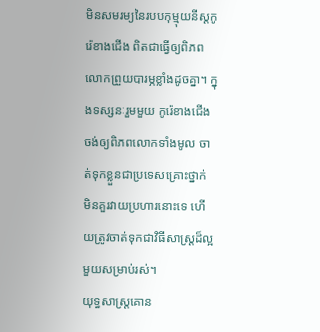មិនសមរម្យនៃរបបកុម្មុយនីស្តកូរ៉េខាងជើង ពិតជាធ្វើឲ្យពិភពលោកព្រួយបារម្ភខ្លាំងដូចគ្នា។ ក្នុងទស្សនៈរួមមួយ កូរ៉េខាងជើង ចង់ឲ្យពិភពលោកទាំងមូល ចាត់ទុកខ្លួនជាប្រទេសគ្រោះថ្នាក់ មិនគួរវាយប្រហារនោះទេ ហើយត្រូវចាត់ទុកជាវិធីសាស្ត្រដ៏ល្អមួយសម្រាប់រស់។
យុទ្ធសាស្ត្រគោន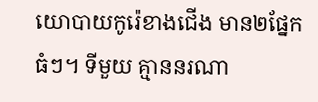យោបាយកូរ៉េខាងជើង មាន២ផ្នែកធំៗ។ ទីមួយ គ្មាននរណា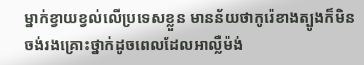ម្នាក់ខ្វាយខ្វល់លើប្រទេសខ្លួន មានន័យថាកូរ៉េខាងត្បូងក៏មិនចង់រងគ្រោះថ្នាក់ដូចពេលដែលអាល្លឺម៉ង់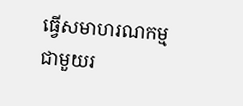ធ្វើសមាហរណកម្មជាមួយរ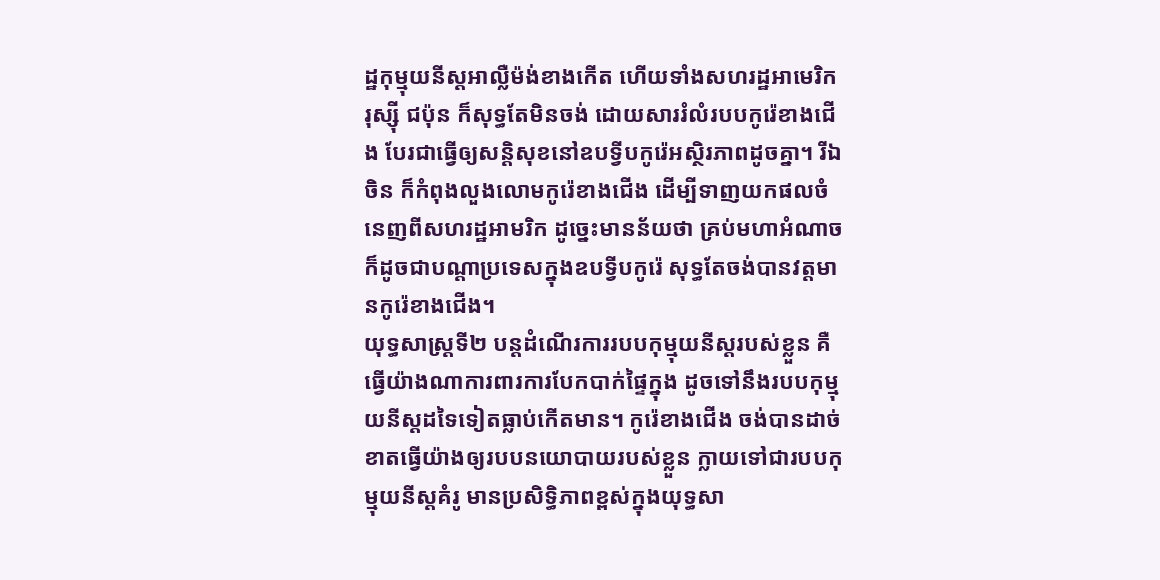ដ្ឋកុម្មុយនីស្តអាល្លឺម៉ង់ខាងកើត ហើយទាំងសហរដ្ឋអាមេរិក រុស្ស៊ី ជប៉ុន ក៏សុទ្ធតែមិនចង់ ដោយសាររំលំរបបកូរ៉េខាងជើង បែរជាធ្វើឲ្យសន្តិសុខនៅឧបទ្វីបកូរ៉េអស្ថិរភាពដូចគ្នា។ រីឯចិន ក៏កំពុងលួងលោមកូរ៉េខាងជើង ដើម្បីទាញយកផលចំនេញពីសហរដ្ឋអាមរិក ដូច្នេះមានន័យថា គ្រប់មហាអំណាច ក៏ដូចជាបណ្តាប្រទេសក្នុងឧបទ្វីបកូរ៉េ សុទ្ធតែចង់បានវត្តមានកូរ៉េខាងជើង។
យុទ្ធសាស្ត្រទី២ បន្តដំណើរការរបបកុម្មុយនីស្តរបស់ខ្លួន គឺធ្វើយ៉ាងណាការពារការបែកបាក់ផ្ទៃក្នុង ដូចទៅនឹងរបបកុម្មុយនីស្តដទៃទៀតធ្លាប់កើតមាន។ កូរ៉េខាងជើង ចង់បានដាច់ខាតធ្វើយ៉ាងឲ្យរបបនយោបាយរបស់ខ្លួន ក្លាយទៅជារបបកុម្មុយនីស្តគំរូ មានប្រសិទ្ធិភាពខ្ពស់ក្នុងយុទ្ធសា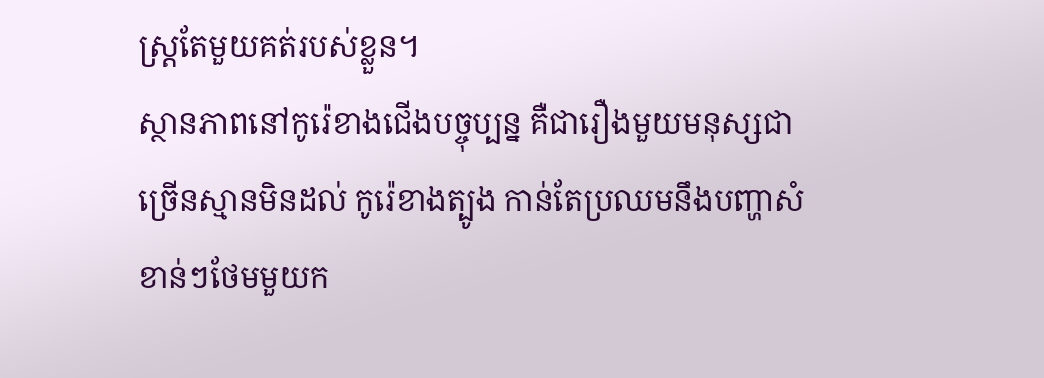ស្ត្រតែមួយគត់របស់ខ្លួន។
ស្ថានភាពនៅកូរ៉េខាងជើងបច្ចុប្បន្ន គឺជារឿងមួយមនុស្សជាច្រើនស្មានមិនដល់ កូរ៉េខាងត្បូង កាន់តែប្រឈមនឹងបញ្ហាសំខាន់ៗថែមមួយក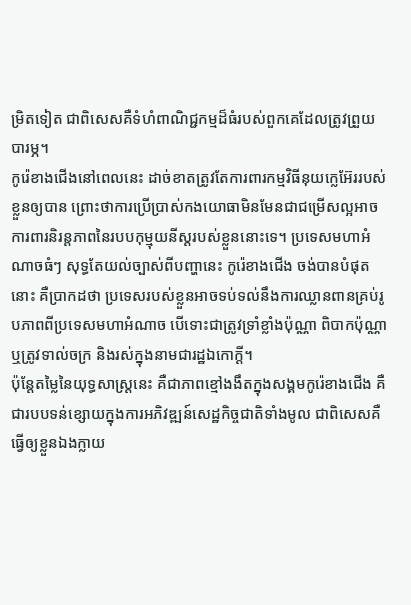ម្រិតទៀត ជាពិសេសគឺទំហំពាណិជ្ជកម្មដ៏ធំរបស់ពួកគេដែលត្រូវព្រួយបារម្ភ។
កូរ៉េខាងជើងនៅពេលនេះ ដាច់ខាតត្រូវតែការពារកម្មវិធីនុយក្លេអ៊ែររបស់ខ្លួនឲ្យបាន ព្រោះថាការប្រើប្រាស់កងយោធាមិនមែនជាជម្រើសល្អអាចការពារនិរន្តភាពនៃរបបកុម្មុយនីស្តរបស់ខ្លួននោះទេ។ ប្រទេសមហាអំណាចធំៗ សុទ្ធតែយល់ច្បាស់ពីបញ្ហានេះ កូរ៉េខាងជើង ចង់បានបំផុតនោះ គឺប្រាកដថា ប្រទេសរបស់ខ្លួនអាចទប់ទល់នឹងការឈ្លានពានគ្រប់រូបភាពពីប្រទេសមហាអំណាច បើទោះជាត្រូវទ្រាំខ្លាំងប៉ុណ្ណា ពិបាកប៉ុណ្ណា ឬត្រូវទាល់ចក្រ និងរស់ក្នុងនាមជារដ្ឋឯកោក្តី។
ប៉ុន្តែតម្លៃនៃយុទ្ធសាស្ត្រនេះ គឺជាភាពខ្មៅងងឹតក្នុងសង្គមកូរ៉េខាងជើង គឺជារបបទន់ខ្សោយក្នុងការអភិវឌ្ឍន៍សេដ្ឋកិច្ចជាតិទាំងមូល ជាពិសេសគឺធ្វើឲ្យខ្លួនឯងក្លាយ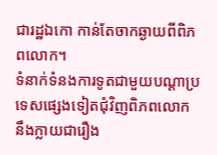ជារដ្ឋឯកោ កាន់តែចាកឆ្ងាយពីពិភពលោក។
ទំនាក់ទំនងការទូតជាមួយបណ្តាប្រទេសផ្សេងទៀតជុំវិញពិភពលោក នឹងក្លាយជារឿង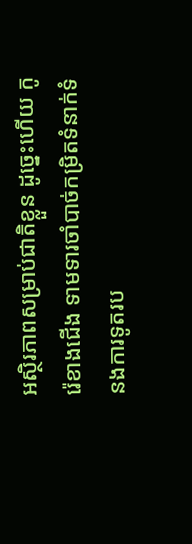អស្ថិរភាពសម្រាប់ជាតិខ្លួន ដូច្នេះហើយ កូរ៉េខាងជើង ទាមទារចាំបាច់កម្រិតទំនាក់ទំនងការទូតរប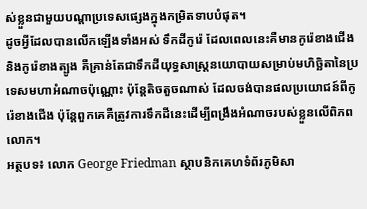ស់ខ្លួនជាមួយបណ្តាប្រទេសផ្សេងក្នុងកម្រិតទាបបំផុត។
ដូចអ្វីដែលបានលើកឡើងទាំងអស់ ទឹកដីកូរ៉េ ដែលពេលនេះគឺមានកូរ៉េខាងជើង និងកូរ៉េខាងត្បូង គឺគ្រាន់តែជាទឹកដីយុទ្ធសាស្ត្រនយោបាយសម្រាប់មហិច្ឆិតានៃប្រទេសមហាអំណាចប៉ុណ្ណោះ ប៉ុន្តែតិចតួចណាស់ ដែលចង់បានផលប្រយោជន៍ពីកូរ៉េខាងជើង ប៉ុន្តែពួកគេគឺត្រូវការទឹកដីនេះដើម្បីពង្រឹងអំណាចរបស់ខ្លួនលើពិភពលោក។
អត្ថបទ៖ លោក George Friedman ស្ថាបនិកគេហទំព័រភូមិសា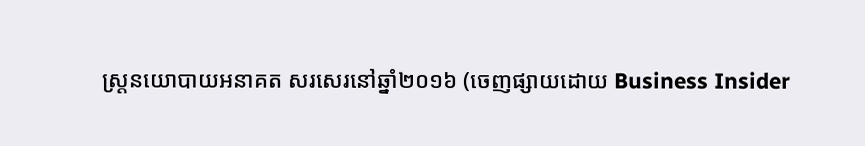ស្ត្រនយោបាយអនាគត សរសេរនៅឆ្នាំ២០១៦ (ចេញផ្សាយដោយ Business Insider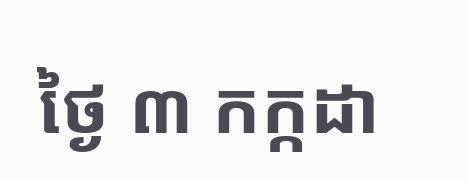ថ្ងៃ ៣ កក្កដា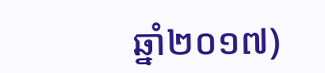ឆ្នាំ២០១៧)